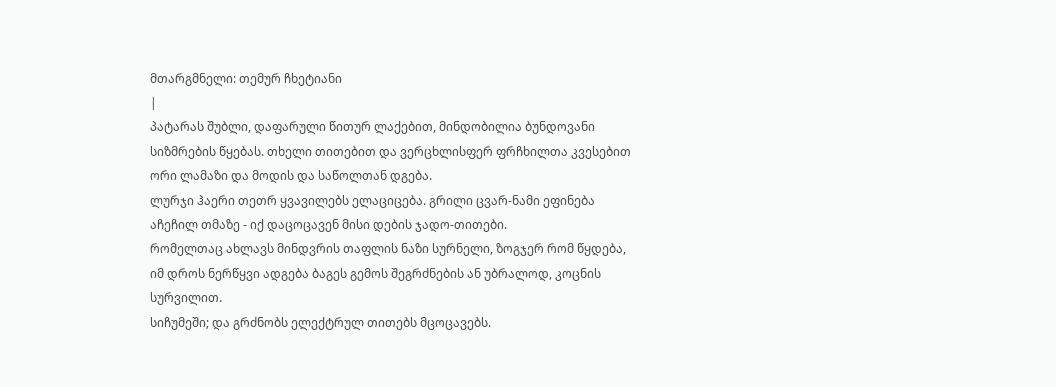მთარგმნელი: თემურ ჩხეტიანი
|
პატარას შუბლი, დაფარული წითურ ლაქებით, მინდობილია ბუნდოვანი სიზმრების წყებას. თხელი თითებით და ვერცხლისფერ ფრჩხილთა კვესებით ორი ლამაზი და მოდის და საწოლთან დგება.
ლურჯი ჰაერი თეთრ ყვავილებს ელაციცება. გრილი ცვარ-ნამი ეფინება აჩეჩილ თმაზე - იქ დაცოცავენ მისი დების ჯადო-თითები.
რომელთაც ახლავს მინდვრის თაფლის ნაზი სურნელი, ზოგჯერ რომ წყდება, იმ დროს ნერწყვი ადგება ბაგეს გემოს შეგრძნების ან უბრალოდ, კოცნის სურვილით.
სიჩუმეში; და გრძნობს ელექტრულ თითებს მცოცავებს.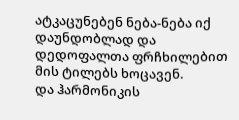ატკაცუნებენ ნება-ნება იქ დაუნდობლად და დედოფალთა ფრჩხილებით მის ტილებს ხოცავენ.
და ჰარმონიკის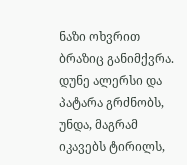ნაზი ოხვრით ბრაზიც განიმქვრა. დუნე ალერსი და პატარა გრძნობს, უნდა, მაგრამ იკავებს ტირილს,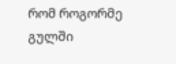რომ როგორმე გულში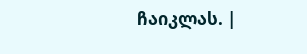ჩაიკლას. |